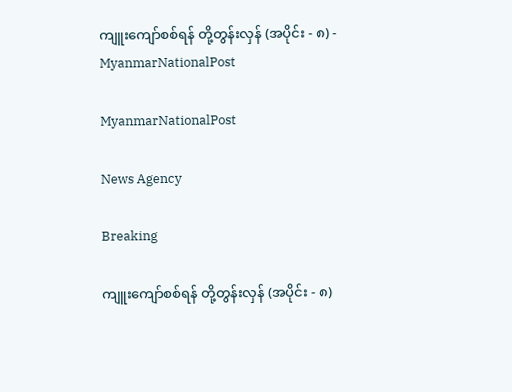ကျူးကျော်စစ်ရန် တို့တွန်းလှန် (အပိုင်း - ၈) - MyanmarNationalPost

MyanmarNationalPost

News Agency

Breaking

ကျူးကျော်စစ်ရန် တို့တွန်းလှန် (အပိုင်း - ၈)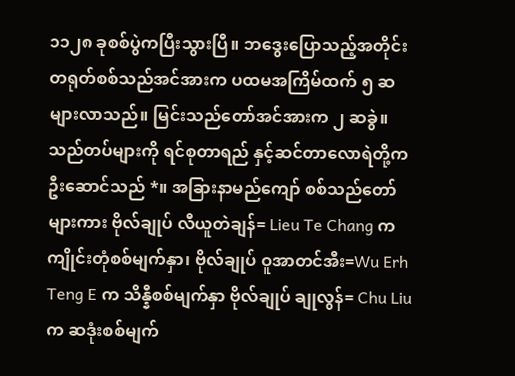၁၁၂၈ ခုစစ်ပွဲကပြီးသွားပြီ။ ဘဒွေးပြောသည့်အတိုင်း တရုတ်စစ်သည်အင်အားက ပထမအကြိမ်ထက် ၅ ဆ များလာသည်။ မြင်းသည်တော်အင်အားက ၂ ဆခွဲ။ သည်တပ်များကို ရင်စုတာရည် နှင့်ဆင်တာလောရဲတို့က ဦးဆောင်သည် *။ အခြားနာမည်ကျော် စစ်သည်တော်များကား ဗိုလ်ချုပ် လီယူတဲချန်= Lieu Te Chang က ကျိုင်းတုံစစ်မျက်နှာ၊ ဗိုလ်ချုပ် ဝူအာတင်အီး=Wu Erh Teng E က သိန္နီစစ်မျက်နှာ ဗိုလ်ချုပ် ချုလွန်= Chu Liu က ဆဒုံးစစ်မျက်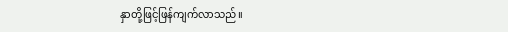နှာတို့ဖြင့်ဖြန်ကျက်လာသည်။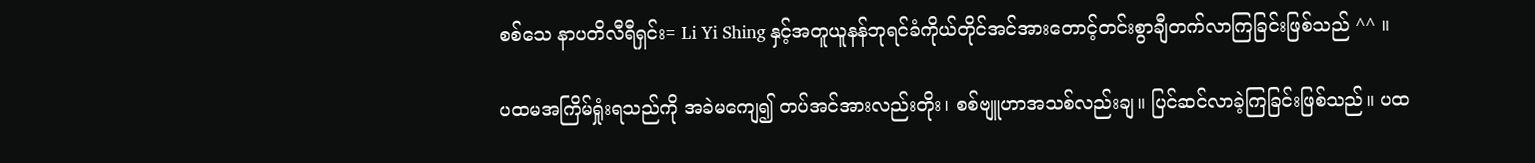စစ်သေ နာပတိလီရီရှင်း= Li Yi Shing နှင့်အတူယူနန်ဘုရင်ခံကိုယ်တိုင်အင်အားတောင့်တင်းစွာချီတက်လာကြခြင်းဖြစ်သည် ^^ ။

ပထမအကြိမ်ရှုံးရသည်ကို အခဲမကျေ၍ တပ်အင်အားလည်းတိုး၊ စစ်ဗျူဟာအသစ်လည်းချ။ ပြင်ဆင်လာခဲ့ကြခြင်းဖြစ်သည်။ ပထ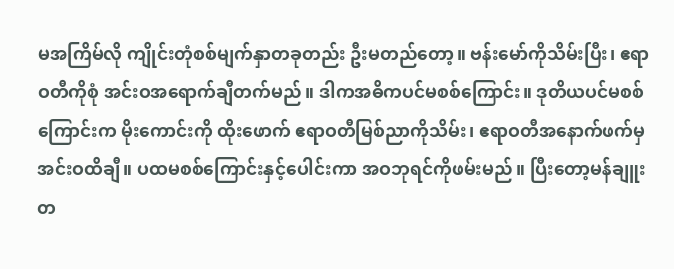မအကြိမ်လို ကျိုင်းတုံစစ်မျက်နှာတခုတည်း ဦးမတည်တော့။ ဗန်းမော်ကိုသိမ်းပြီး၊ ဧရာဝတီကိုစုံ အင်းဝအရောက်ချီတက်မည်။ ဒါကအဓိကပင်မစစ်ကြောင်း။ ဒုတိယပင်မစစ်ကြောင်းက မိုးကောင်းကို ထိုးဖောက် ဧရာဝတီမြစ်ညာကိုသိမ်း၊ ဧရာဝတီအနောက်ဖက်မှအင်းဝထိချီ။ ပထမစစ်ကြောင်းနှင့်ပေါင်းကာ အဝဘုရင်ကိုဖမ်းမည်။ ပြီးတော့မန်ချူးတ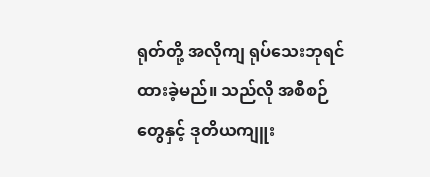ရုတ်တို့ အလိုကျ ရုပ်သေးဘုရင်ထားခဲ့မည်။ သည်လို အစီစဉ်တွေနှင့် ဒုတိယကျူး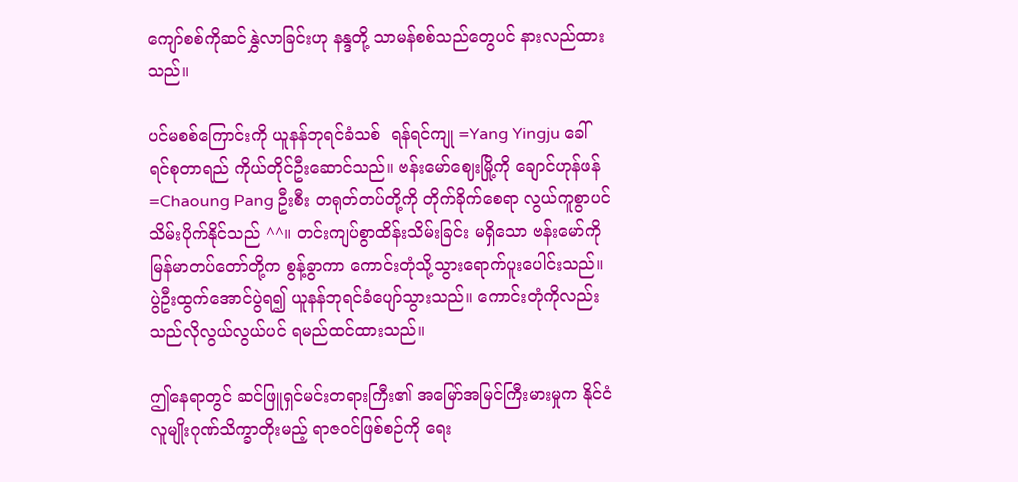ကျော်စစ်ကိုဆင်နွှဲလာခြင်းဟု နန္ဒတို့ သာမန်စစ်သည်တွေပင် နားလည်ထားသည်။

ပင်မစစ်ကြောင်းကို ယူနန်ဘုရင်ခံသစ်  ရန်ရင်ကျု =Yang Yingju ခေါ်  ရင်စုတာရည် ကိုယ်တိုင်ဦးဆောင်သည်။ ဗန်းမော်ဈေးမြို့ကို ချောင်ဟုန်ဖန်=Chaoung Pang ဦးစီး တရုတ်တပ်တို့ကို တိုက်ခိုက်စေရာ လွယ်ကူစွာပင်သိမ်းပိုက်နိုင်သည် ^^။ တင်းကျပ်စွာထိန်းသိမ်းခြင်း မရှိသော ဗန်းမော်ကို မြန်မာတပ်တော်တို့က စွန့်ခွာကာ ကောင်းတုံသို့သွားရောက်ပူးပေါင်းသည်။ ပွဲဦးထွက်အောင်ပွဲရ၍ ယူနန်ဘုရင်ခံပျော်သွားသည်။ ကောင်းတုံကိုလည်း သည်လိုလွယ်လွယ်ပင် ရမည်ထင်ထားသည်။

ဤနေရာတွင် ဆင်ဖြူရှင်မင်းတရားကြီး၏ အမြော်အမြင်ကြီးမားမှုက နိုင်ငံလူမျိုးဂုဏ်သိက္ခာတိုးမည့် ရာဇဝင်ဖြစ်စဉ်ကို ရေး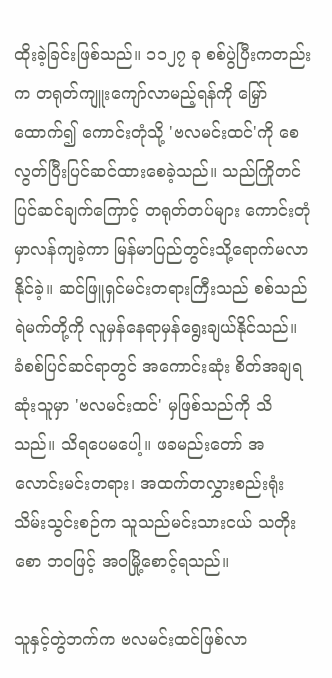ထိုးခဲ့ခြင်းဖြစ်သည်။ ၁၁၂၇ ခု စစ်ပွဲပြီးကတည်းက တရုတ်ကျူးကျော်လာမည့်ရန်ကို မြှော်ထောက်၍ ကောင်းတုံသို့ 'ဗလမင်းထင်'ကို စေလွတ်ပြီးပြင်ဆင်ထားစေခဲ့သည်။ သည်ကြိုတင်ပြင်ဆင်ချက်ကြောင့် တရုတ်တပ်များ ကောင်းတုံမှာလန်ကျခဲ့ကာ မြန်မာပြည်တွင်းသို့ရောက်မလာနိုင်ခဲ့။ ဆင်ဖြူရှင်မင်းတရားကြီးသည် စစ်သည်ရဲမက်တို့ကို လူမှန်နေရာမှန်ရွေးချယ်နိုင်သည်။ ခံစစ်ပြင်ဆင်ရာတွင် အကောင်းဆုံး စိတ်အချရဆုံးသူမှာ 'ဗလမင်းထင်' မှဖြစ်သည်ကို သိသည်။ သိရပေမပေါ့။ ဖခမည်းတော် အလောင်းမင်းတရား၊ အထက်တလွှားစည်းရုံးသိမ်းသွင်းစဉ်က သူသည်မင်းသားငယ် သတိုးစော ဘဝဖြင့် အဝမြို့စောင့်ရသည်။

သူနှင့်တွဲဘက်က ဗလမင်းထင်ဖြစ်လာ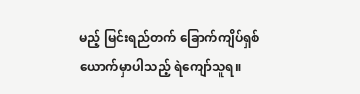မည့် မြင်းရည်တက် ခြောက်ကျိပ်ရှစ်ယောက်မှာပါသည့် ရဲကျော်သူရ။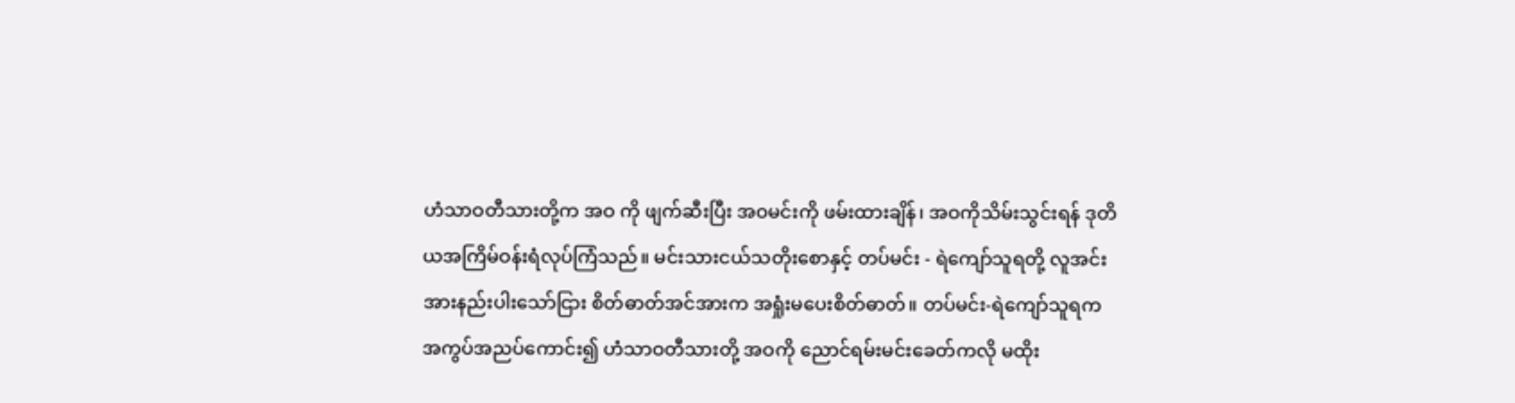ဟံသာဝတီသားတို့က အဝ ကို ဖျက်ဆီးပြီး အဝမင်းကို ဖမ်းထားချိန်၊ အဝကိုသိမ်းသွင်းရန် ဒုတိယအကြိမ်ဝန်းရံလုပ်ကြံသည်။ မင်းသားငယ်သတိုးစောနှင့် တပ်မင်း - ရဲကျော်သူရတို့ လူအင်းအားနည်းပါးသော်ငြား စိတ်ဓာတ်အင်အားက အရှုံးမပေးစိတ်ဓာတ်။ တပ်မင်း-ရဲကျော်သူရက အကွပ်အညပ်ကောင်း၍ ဟံသာဝတီသားတို့ အဝကို ညောင်ရမ်းမင်းခေတ်ကလို မထိုး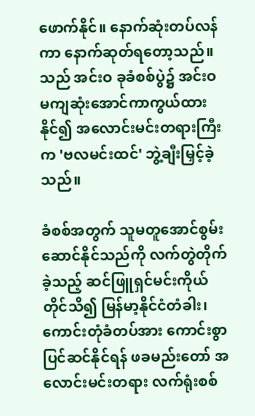ဖောက်နိုင်။ နောက်ဆုံးတပ်လန်ကာ နောက်ဆုတ်ရတော့သည်။ သည် အင်းဝ ခုခံစစ်ပွဲ၌ အင်းဝ မကျဆုံးအောင်ကာကွယ်ထားနိုင်၍ အလောင်းမင်းတရားကြီးက 'ဗလမင်းထင်' ဘွဲ့ချီးမြှင့်ခဲ့သည်။

ခံစစ်အတွက် သူမတူအောင်စွမ်းဆောင်နိုင်သည်ကို လက်တွဲတိုက်ခဲ့သည့် ဆင်ဖြူရှင်မင်းကိုယ်တိုင်သိ၍ မြန်မာ့နိုင်ငံတံခါး၊ ကောင်းတုံခံတပ်အား ကောင်းစွာပြင်ဆင်နိုင်ရန် ဖခမည်းတော် အလောင်းမင်းတရား လက်ရုံးစစ်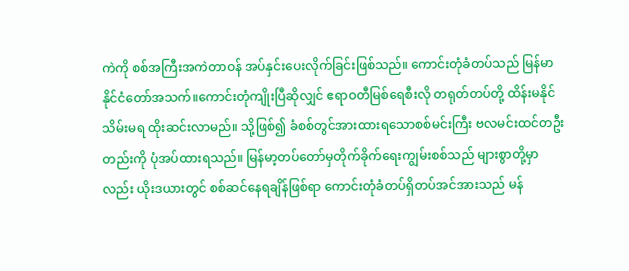ကဲကို စစ်အကြီးအကဲတာဝန် အပ်နှင်းပေးလိုက်ခြင်းဖြစ်သည်။ ကောင်းတုံခံတပ်သည် မြန်မာနိုင်ငံတော်အသက်။ကောင်းတုံကျိုးပြီဆိုလျှင် ဧရာဝတီမြစ်ရေစီးလို တရုတ်တပ်တို့ ထိန်းမနိုင်သိမ်းမရ ထိုးဆင်းလာမည်။ သို့ဖြစ်၍ ခံစစ်တွင်အားထားရသောစစ်မင်းကြီး ဗလမင်းထင်တဦးတည်းကို ပုံအပ်ထားရသည်။ မြန်မာ့တပ်တော်မှတိုက်ခိုက်ရေးကျွမ်းစစ်သည် များစွာတို့မှာလည်း ယိုးဒယားတွင် စစ်ဆင်နေရချိန်ဖြစ်ရာ ကောင်းတုံခံတပ်ရှိတပ်အင်အားသည် မန်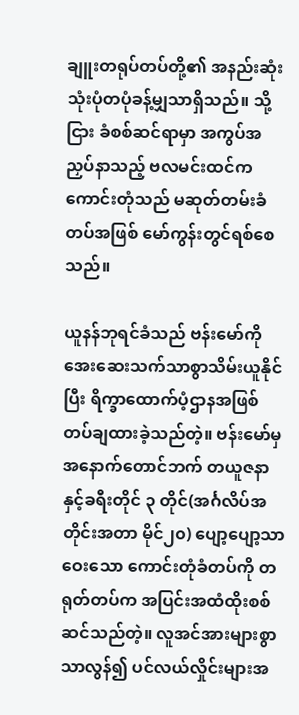ချူးတရုပ်တပ်တို့၏ အနည်းဆုံးသုံးပုံတပုံခန့်မျှသာရှိသည်။ သို့ငြား ခံစစ်ဆင်ရာမှာ အကွပ်အညှပ်နာသည့် ဗလမင်းထင်က ကောင်းတုံသည် မဆုတ်တမ်းခံတပ်အဖြစ် မော်ကွန်းတွင်ရစ်စေသည်။

ယူနန်ဘုရင်ခံသည် ဗန်းမော်ကို အေးဆေးသက်သာစွာသိမ်းယူနိုင်ပြီး ရိက္ခာထောက်ပံ့ဌာနအဖြစ် တပ်ချထားခဲ့သည်တဲ့။ ဗန်းမော်မှအနောက်တောင်ဘက် တယူဇနာနှင့်ခရီးတိုင် ၃ တိုင်(အင်္ဂလိပ်အတိုင်းအတာ မိုင်၂၀) ပျော့ပျော့သာဝေးသော ကောင်းတုံခံတပ်ကို တရုတ်တပ်က အပြင်းအထံထိုးစစ်ဆင်သည်တဲ့။ လူအင်အားများစွာသာလွန်၍ ပင်လယ်လှိုင်းများအ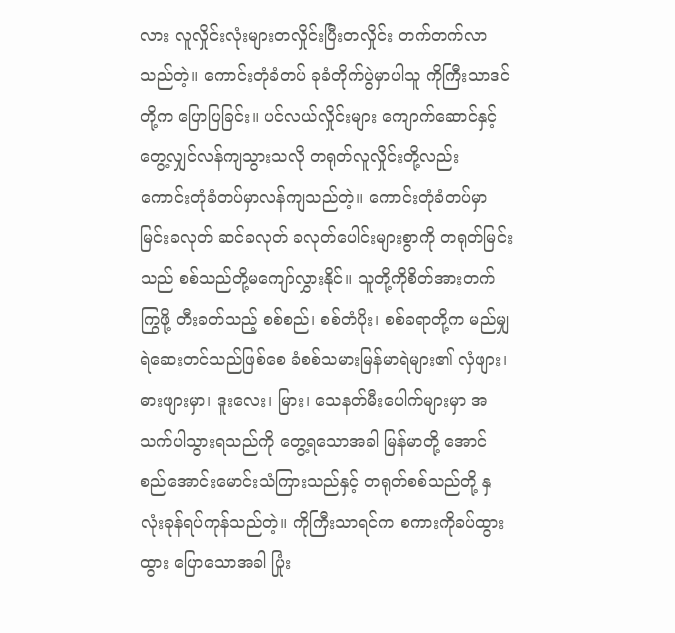လား လူလှိုင်းလုံးများတလှိုင်းပြီးတလှိုင်း တက်တက်လာသည်တဲ့။ ကောင်းတုံခံတပ် ခုခံတိုက်ပွဲမှာပါသူ ကိုကြီးသာဒင်တို့က ပြောပြခြင်း။ ပင်လယ်လှိုင်းများ ကျောက်ဆောင်နှင့် တွေ့လျှင်လန်ကျသွားသလို တရုတ်လူလှိုင်းတို့လည်း ကောင်းတုံခံတပ်မှာလန်ကျသည်တဲ့။ ကောင်းတုံခံတပ်မှာ မြင်းခလုတ် ဆင်ခလုတ် ခလုတ်ပေါင်းများစွာကို တရုတ်မြင်းသည် စစ်သည်တို့မကျော်လွှားနိုင်။ သူတို့ကိုစိတ်အားတက်ကြွဖို့ တီးခတ်သည့် စစ်စည်၊ စစ်တံပိုး၊ စစ်ခရာတို့က မည်မျှရဲဆေးတင်သည်ဖြစ်စေ ခံစစ်သမားမြန်မာရဲများ၏ လှံဖျား၊ ဓားဖျားမှာ၊ ဒူးလေး၊ မြား၊ သေနတ်မီးပေါက်များမှာ အသက်ပါသွားရသည်ကို တွေ့ရသောအခါ မြန်မာတို့ အောင်စည်အောင်းမောင်းသံကြားသည်နှင့် တရုတ်စစ်သည်တို့ နှလုံးခုန်ရပ်ကုန်သည်တဲ့။ ကိုကြီးသာရင်က စကားကိုခပ်ထွားထွား ပြောသောအခါ ပြုံး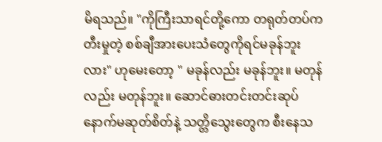မိရသည်။ "ကိုကြီးသာရင်တို့ကော တရုတ်တပ်က တီးမှုတဲ့ စစ်ချီအားပေးသံတွေကိုရင်မခုန်ဘူးလား" ဟုမေးတော့ " မခုန်လည်း မခုန်ဘူး။ မတုန်လည်း မတုန်ဘူး။ ဆောင်ဓားတင်းတင်းဆုပ် နောက်မဆုတ်စိတ်နဲ့ သတ္တိသွေးတွေက စီးနေသ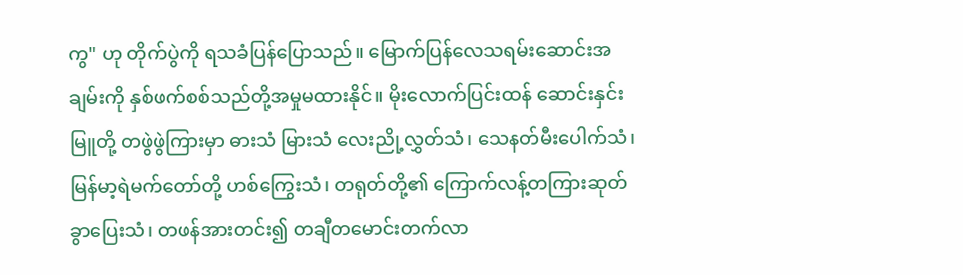ကွ" ဟု တိုက်ပွဲကို ရသခံပြန်ပြောသည်။ မြောက်ပြန်လေသရမ်းဆောင်းအချမ်းကို နှစ်ဖက်စစ်သည်တို့အမှုမထားနိုင်။ မိုးလောက်ပြင်းထန် ဆောင်းနှင်းမြူတို့ တဖွဲဖွဲကြားမှာ ဓားသံ မြားသံ လေးညို့လွှတ်သံ၊ သေနတ်မီးပေါက်သံ၊ မြန်မာ့ရဲမက်တော်တို့ ဟစ်ကြွေးသံ၊ တရုတ်တို့၏ ကြောက်လန့်တကြားဆုတ်ခွာပြေးသံ၊ တဖန်အားတင်း၍ တချီတမောင်းတက်လာ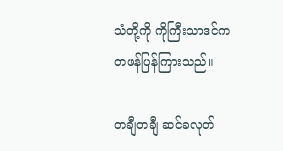သံတို့ကို ကိုကြီးသာဒင်က တဖန်ပြန်ကြားသည်။

တချီတချီ ဆင်ခလုတ်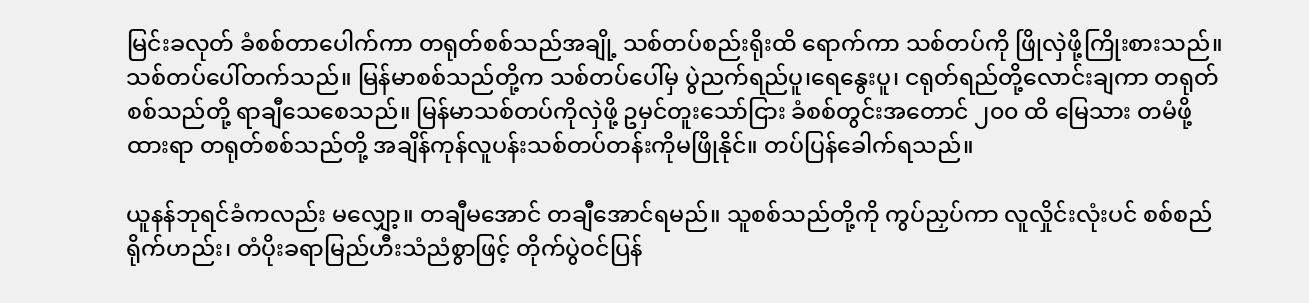မြင်းခလုတ် ခံစစ်တာပေါက်ကာ တရုတ်စစ်သည်အချို့ သစ်တပ်စည်းရိုးထိ ရောက်ကာ သစ်တပ်ကို ဖြိုလှဲဖို့ကြိုးစားသည်။ သစ်တပ်ပေါ်တက်သည်။ မြန်မာစစ်သည်တို့က သစ်တပ်ပေါ်မှ ပွဲညက်ရည်ပူ၊ရေနွေးပူ၊ ငရုတ်ရည်တို့လောင်းချကာ တရုတ်စစ်သည်တို့ ရာချီသေစေသည်။ မြန်မာသစ်တပ်ကိုလှဲဖို့ ဥမှင်တူးသော်ငြား ခံစစ်တွင်းအတောင် ၂၀၀ ထိ မြေသား တမံဖို့ထားရာ တရုတ်စစ်သည်တို့ အချိန်ကုန်လူပန်းသစ်တပ်တန်းကိုမဖြိုနိုင်။ တပ်ပြန်ခေါက်ရသည်။

ယူနန်ဘုရင်ခံကလည်း မလျှော့။ တချီမအောင် တချီအောင်ရမည်။ သူစစ်သည်တို့ကို ကွပ်ညှပ်ကာ လူလှိုင်းလုံးပင် စစ်စည်ရိုက်ဟည်း၊ တံပိုးခရာမြည်ဟီးသံညံစွာဖြင့် တိုက်ပွဲဝင်ပြန်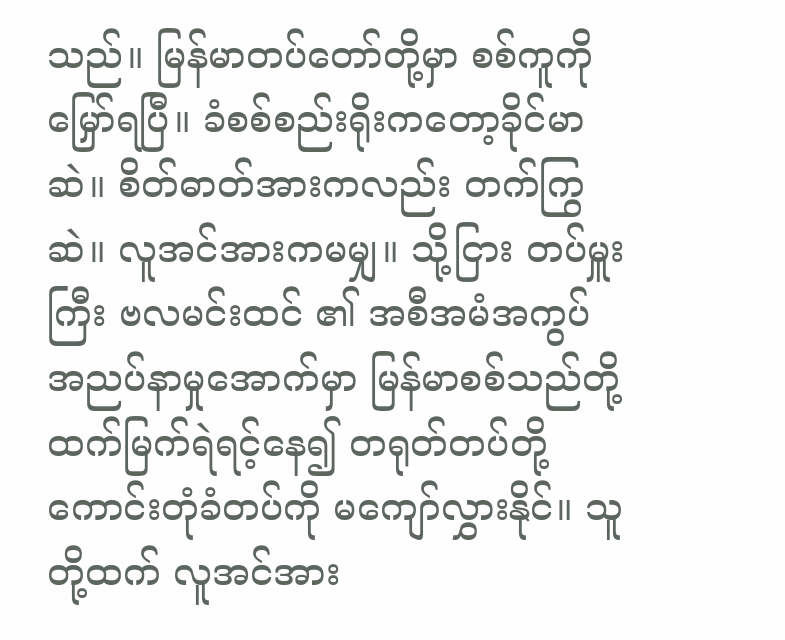သည်။ မြန်မာတပ်တော်တို့မှာ စစ်ကူကိုမြှော်ရပြီ။ ခံစစ်စည်းရိုးကတော့ခိုင်မာဆဲ။ စိတ်ဓာတ်အားကလည်း တက်ကြွဆဲ။ လူအင်အားကမမျှ။ သို့ငြား တပ်မှူးကြီး ဗလမင်းထင် ၏ အစီအမံအကွပ်အညပ်နာမှုအောက်မှာ မြန်မာစစ်သည်တို့ ထက်မြက်ရဲရင့်နေ၍ တရုတ်တပ်တို့ ကောင်းတုံခံတပ်ကို မကျော်လွှားနိုင်။ သူတို့ထက် လူအင်အား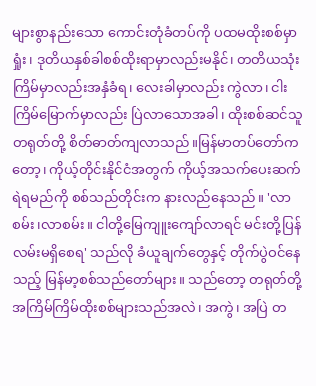များစွာနည်းသော ကောင်းတုံခံတပ်ကို ပထမထိုးစစ်မှာရှုံး၊ ဒုတိယနှစ်ခါစစ်ထိုးရာမှာလည်းမနိုင်၊ တတိယသုံးကြိမ်မှာလည်းအနှံခံရ၊ လေးခါမှာလည်း ကွဲလာ၊ ငါးကြိမ်မြောက်မှာလည်း ပြဲလာသောအခါ၊ ထိုးစစ်ဆင်သူတရုတ်တို့ စိတ်ဓာတ်ကျလာသည်။မြန်မာတပ်တော်ကတော့၊ ကိုယ့်တိုင်းနိုင်ငံအတွက် ကိုယ့်အသက်ပေးဆက် ရဲရမည်ကို စစ်သည်တိုင်းက နားလည်နေသည်။ 'လာစမ်း၊လာစမ်း။ ငါတို့မြေကျူးကျော်လာရင် မင်းတို့ပြန်လမ်းမရှိစေရ' သည်လို ခံယူချက်တွေနှင့် တိုက်ပွဲဝင်နေသည့် မြန်မာ့စစ်သည်တော်များ။ သည်တော့ တရုတ်တို့ အကြိမ်ကြိမ်ထိုးစစ်များသည်အလဲ၊ အကွဲ၊ အပြဲ တ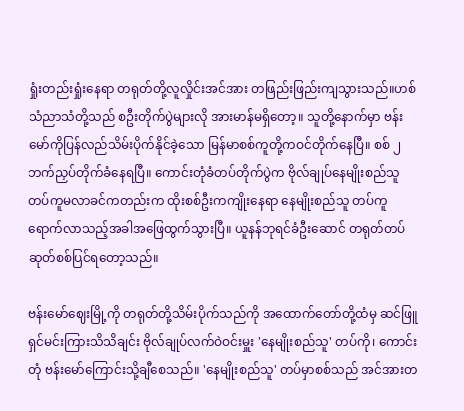ရှုံးတည်းရှုံးနေရာ တရုတ်တို့လူလှိုင်းအင်အား တဖြည်းဖြည်းကျသွားသည်။ဟစ်သံညာသံတို့သည် စဦးတိုက်ပွဲများလို အားမာန်မရှိတော့။ သူတို့နောက်မှာ ဗန်းမော်ကိုပြန်လည်သိမ်းပိုက်နိုင်ခဲ့သော မြန်မာစစ်ကူတို့ကဝင်တိုက်နေပြီ။ စစ် ၂ ဘက်ညှပ်တိုက်ခံနေရပြီ။ ကောင်းတုံခံတပ်တိုက်ပွဲက ဗိုလ်ချုပ်နေမျိုးစည်သူ တပ်ကူမလာခင်ကတည်းက ထိုးစစ်ဦးကကျိုးနေရာ နေမျိုးစည်သူ တပ်ကူ ရောက်လာသည့်အခါအဖြေထွက်သွားပြီ။ ယူနန်ဘုရင်ခံဦးဆောင် တရုတ်တပ်ဆုတ်စစ်ပြင်ရတော့သည်။

ဗန်းမော်ဈေးမြို့ကို တရုတ်တို့သိမ်းပိုက်သည်ကို အထောက်တော်တို့ထံမှ ဆင်ဖြူရှင်မင်းကြားသိသိချင်း ဗိုလ်ချုပ်လက်ဝဲဝင်းမှူး 'နေမျိုးစည်သူ' တပ်ကို၊ ကောင်းတုံ ဗန်းမော်ကြောင်းသို့ချီစေသည်။ 'နေမျိုးစည်သူ' တပ်မှာစစ်သည် အင်အားတ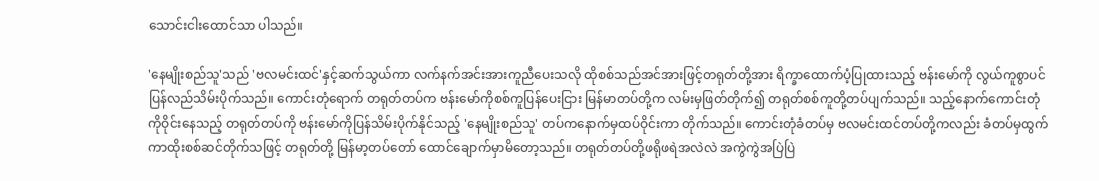သောင်းငါးထောင်သာ ပါသည်။

'နေမျိုးစည်သူ'သည် 'ဗလမင်းထင်'နှင့်ဆက်သွယ်ကာ လက်နက်အင်းအားကူညီပေးသလို ထိုစစ်သည်အင်အားဖြင့်တရုတ်တို့အား ရိက္ခာထောက်ပံ့ပြုထားသည့် ဗန်းမော်ကို လွယ်ကူစွာပင်ပြန်လည်သိမ်းပိုက်သည်။ ကောင်းတုံရောက် တရုတ်တပ်က ဗန်းမော်ကိုစစ်ကူပြန်ပေးငြား မြန်မာတပ်တို့က လမ်းမှဖြတ်တိုက်၍ တရုတ်စစ်ကူတို့တပ်ပျက်သည်။ သည့်နောက်ကောင်းတုံကိုဝိုင်းနေသည့် တရုတ်တပ်ကို ဗန်းမော်ကိုပြန်သိမ်းပိုက်နိုင်သည့် 'နေမျိုးစည်သူ' တပ်ကနောက်မှထပ်ဝိုင်းကာ တိုက်သည်။ ကောင်းတုံခံတပ်မှ ဗလမင်းထင်တပ်တို့ကလည်း ခံတပ်မှထွက်ကာထိုးစစ်ဆင်တိုက်သဖြင့် တရုတ်တို့ မြန်မာ့တပ်တော် ထောင်ချောက်မှာမိတော့သည်။ တရုတ်တပ်တို့ဖရိုဖရဲအလဲလဲ အကွဲကွဲအပြဲပြဲ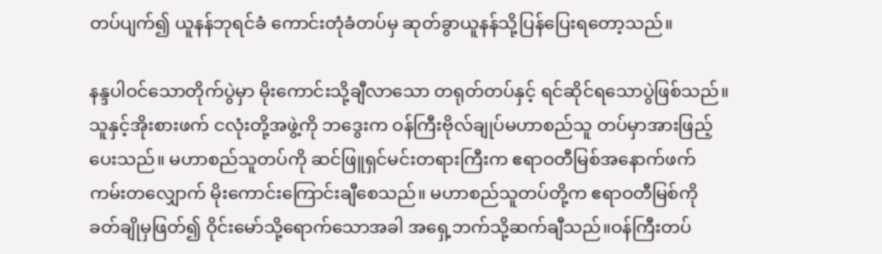တပ်ပျက်၍ ယူနန်ဘုရင်ခံ ကောင်းတုံခံတပ်မှ ဆုတ်ခွာယူနန်သို့ပြန်ပြေးရတော့သည်။

နန္ဒပါဝင်သောတိုက်ပွဲမှာ မိုးကောင်းသို့ချီလာသော တရုတ်တပ်နှင့် ရင်ဆိုင်ရသောပွဲဖြစ်သည်။ သူနှင့်အိုးစားဖက် ငလုံးတို့အဖွဲ့ကို ဘဒွေးက ဝန်ကြီးဗိုလ်ချုပ်မဟာစည်သူ တပ်မှာအားဖြည့်ပေးသည်။ မဟာစည်သူတပ်ကို ဆင်ဖြူရှင်မင်းတရားကြီးက ဧရာဝတီမြစ်အနောက်ဖက်ကမ်းတလျှောက် မိုးကောင်းကြောင်းချီစေသည်။ မဟာစည်သူတပ်တို့က ဧရာဝတီမြစ်ကို ခတ်ချိုမှဖြတ်၍ ဝိုင်းမော်သို့ရောက်သောအခါ အရှေ့ဘက်သို့ဆက်ချီသည်။ဝန်ကြီးတပ်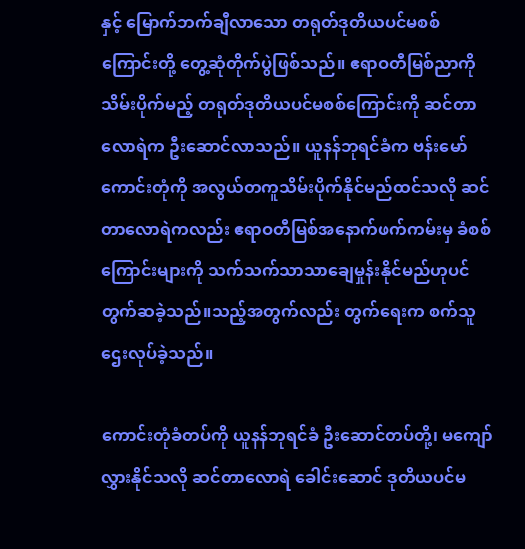နှင့် မြောက်ဘက်ချီလာသော တရုတ်ဒုတိယပင်မစစ်ကြောင်းတို့ တွေ့ဆုံတိုက်ပွဲဖြစ်သည်။ ဧရာဝတီမြစ်ညာကိုသိမ်းပိုက်မည့် တရုတ်ဒုတိယပင်မစစ်ကြောင်းကို ဆင်တာလောရဲက ဦးဆောင်လာသည်။ ယူနန်ဘုရင်ခံက ဗန်းမော်ကောင်းတုံကို အလွယ်တကူသိမ်းပိုက်နိုင်မည်ထင်သလို ဆင်တာလောရဲကလည်း ဧရာဝတီမြစ်အနောက်ဖက်ကမ်းမှ ခံစစ်ကြောင်းများကို သက်သက်သာသာချေမှုန်းနိုင်မည်ဟုပင် တွက်ဆခဲ့သည်။သည့်အတွက်လည်း တွက်ရေးက စက်သူဌေးလုပ်ခဲ့သည်။

ကောင်းတုံခံတပ်ကို ယူနန်ဘုရင်ခံ ဦးဆောင်တပ်တို့၊ မကျော်လွှားနိုင်သလို ဆင်တာလောရဲ ခေါင်းဆောင် ဒုတိယပင်မ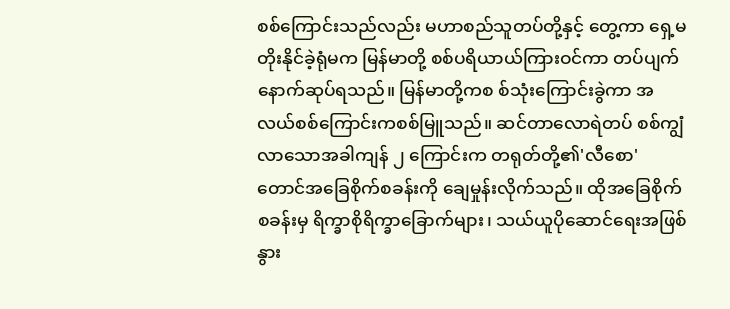စစ်ကြောင်းသည်လည်း မဟာစည်သူတပ်တို့နှင့် တွေ့ကာ ရှေ့မတိုးနိုင်ခဲ့ရုံမက မြန်မာတို့ စစ်ပရိယာယ်ကြားဝင်ကာ တပ်ပျက်နောက်ဆုပ်ရသည်။ မြန်မာတို့ကစ စ်သုံးကြောင်းခွဲကာ အလယ်စစ်ကြောင်းကစစ်မြူသည်။ ဆင်တာလောရဲတပ် စစ်ကျွံလာသောအခါကျန် ၂ ကြောင်းက တရုတ်တို့၏'လီစော' တောင်အခြေစိုက်စခန်းကို ချေမှုန်းလိုက်သည်။ ထိုအခြေစိုက်စခန်းမှ ရိက္ခာစိုရိက္ခာခြောက်များ၊ သယ်ယူပိုဆောင်ရေးအဖြစ်နွား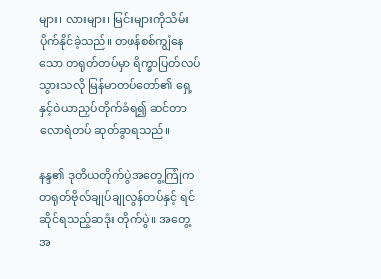များ၊ လားများ၊ မြင်းများကိုသိမ်းပိုက်နိုင်ခဲ့သည်။ တဖန်စစ်ကျွံနေသော တရုတ်တပ်မှာ ရိက္ခာပြတ်လပ်သွားသလို မြန်မာတပ်တော်၏ ရှေ့နှင့်ဝဲယာညှပ်တိုက်ခံရ၍ ဆင်တာလောရဲတပ် ဆုတ်ခွာရသည်။

နန္ဒ၏ ဒုတိယတိုက်ပွဲအတွေ့ကြုံက တရုတ်ဗိုလ်ချုပ်ချုလွန်တပ်နှင့် ရင်ဆိုင်ရသည့်ဆဒုံး တိုက်ပွဲ။ အတွေ့အ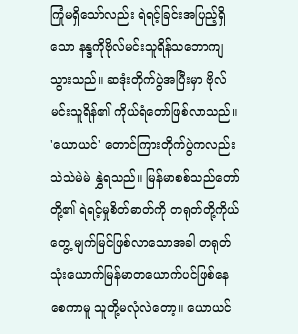ကြုံမရှိသော်လည်း ရဲရင့်ခြင်းအပြည့်ရှိသော နန္ဒကိုဗိုလ်မင်းသူရိန်သဘောကျသွားသည်။ ဆဒုံးတိုက်ပွဲအပြီးမှာ ဗိုလ်မင်းသူရိန်၏ ကိုယ်ရံတော်ဖြစ်လာသည်။ 'ယောယင်' တောင်ကြားတိုက်ပွဲကလည်း သဲသဲမဲမဲ နွှဲရသည်။ မြန်မာစစ်သည်တော်တို့၏ ရဲရင့်မှုစိတ်ဓာတ်ကို တရုတ်တို့ကိုယ်တွေ့ မျက်မြင်ဖြစ်လာသောအခါ တရုတ်သုံးယောက်မြန်မာတယောက်ပင်ဖြစ်နေစေကာမူ သူတို့မလုံလဲတော့။ ယောယင်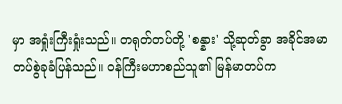မှာ အရှုံးကြီးရှုံးသည်။ တရုတ်တပ်တို့ 'စန္နား' သို့ဆုတ်ခွာ အခိုင်အမာတပ်စွဲခုခံပြန်သည်။ ဝန်ကြီးမဟာစည်သူ၏ မြန်မာတပ်က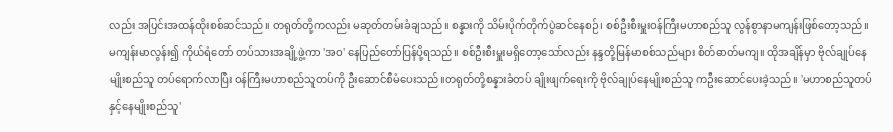လည်း အပြင်းအထန်ထိုးစစ်ဆင်သည်။ တရုတ်တို့ကလည်း မဆုတ်တမ်းခံချသည်။ စန္နားကို သိမ်းပိုက်တိုက်ပွဲဆင်နေစဉ်၊ စစ်ဦးစီးမှူးဝန်ကြီးမဟာစည်သူ လွန်စွာနာမကျန်းဖြစ်တော့သည်။ မကျန်းမာလွန်း၍ ကိုယ်ရံတော် တပ်သားအချို့ဖွဲ့ကာ 'အဝ' နေပြည်တော်ပြန်ပို့ရသည်။ စစ်ဦးစီးမှူးမရှိတော့သော်လည်း နန္ဒတို့မြန်မာစစ်သည်များ စိတ်ဓာတ်မကျ။ ထိုအချိန်မှာ ဗိုလ်ချုပ်နေမျိုးစည်သူ တပ်ရောက်လာပြီး ဝန်ကြီးမဟာစည်သူတပ်ကို ဦးဆောင်စီမံပေးသည်။တရုတ်တို့စန္နားခံတပ် ချိုးဖျက်ရေးကို ဗိုလ်ချုပ်နေမျိုးစည်သူ ကဦးဆောင်ပေးခဲ့သည်။ 'မဟာစည်သူတပ်နှင့်နေမျိုးစည်သူ'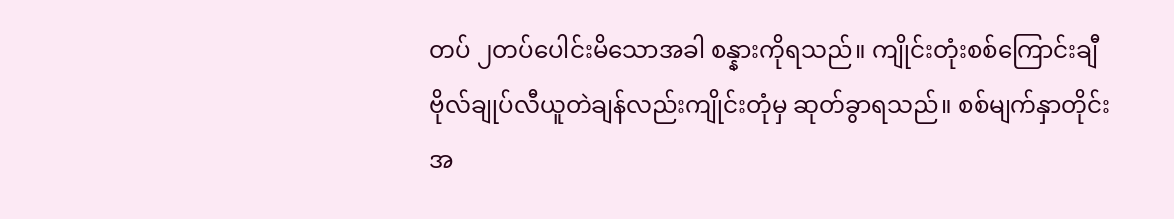တပ် ၂တပ်ပေါင်းမိသောအခါ စန္နားကိုရသည်။ ကျိုင်းတုံးစစ်ကြောင်းချီ ဗိုလ်ချုပ်လီယူတဲချန်လည်းကျိုင်းတုံမှ ဆုတ်ခွာရသည်။ စစ်မျက်နှာတိုင်းအ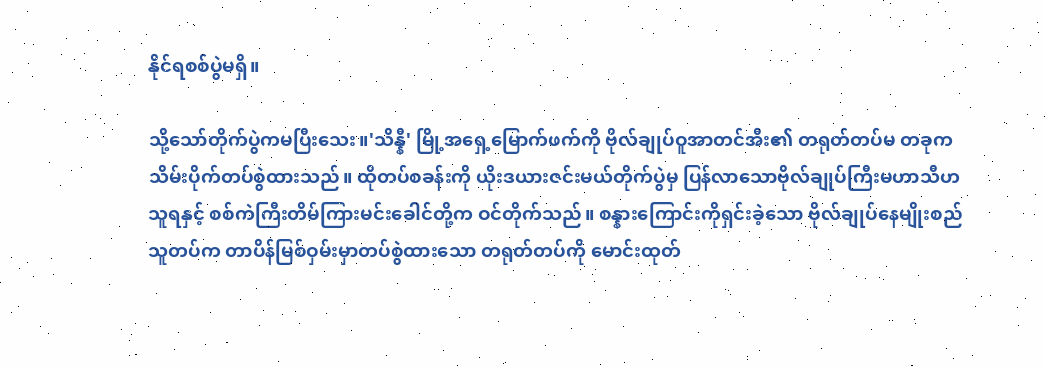နိုင်ရစစ်ပွဲမရှိ။

သို့သော်တိုက်ပွဲကမပြီးသေး။'သိန္နီ' မြို့အရှေ့မြောက်ဖက်ကို ဗိုလ်ချုပ်ဝူအာတင်အီး၏ တရုတ်တပ်မ တခုကသိမ်းပိုက်တပ်စွဲထားသည်။ ထိုတပ်စခန်းကို ယိုးဒယားဇင်းမယ်တိုက်ပွဲမှ ပြန်လာသောဗိုလ်ချုပ်ကြီးမဟာသီဟသူရနှင့် စစ်ကဲကြီးတိမ်ကြားမင်းခေါင်တို့က ဝင်တိုက်သည်။ စန္နားကြောင်းကိုရှင်းခဲ့သော ဗိုလ်ချုပ်နေမျိုးစည်သူတပ်က တာပိန်မြစ်ဝှမ်းမှာတပ်စွဲထားသော တရုတ်တပ်ကို မောင်းထုတ်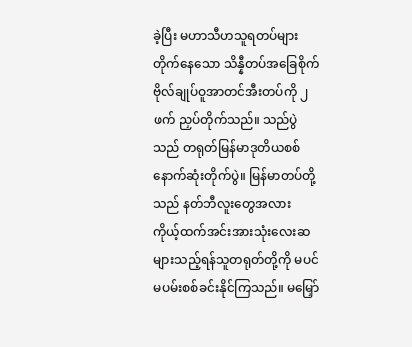ခဲ့ပြီး မဟာသီဟသူရတပ်များ တိုက်နေသော သိန္နီတပ်အခြေစိုက် ဗိုလ်ချုပ်ဝူအာတင်အီးတပ်ကို ၂ ဖက် ညှပ်တိုက်သည်။ သည်ပွဲသည် တရုတ်မြန်မာဒုတိယစစ်နောက်ဆုံးတိုက်ပွဲ။ မြန်မာတပ်တို့သည် နတ်ဘီလူးတွေအလား ကိုယ့်ထက်အင်းအားသုံးလေးဆ များသည့်ရန်သူတရုတ်တို့ကို မပင်မပမ်းစစ်ခင်းနိုင်ကြသည်။ မမြှော်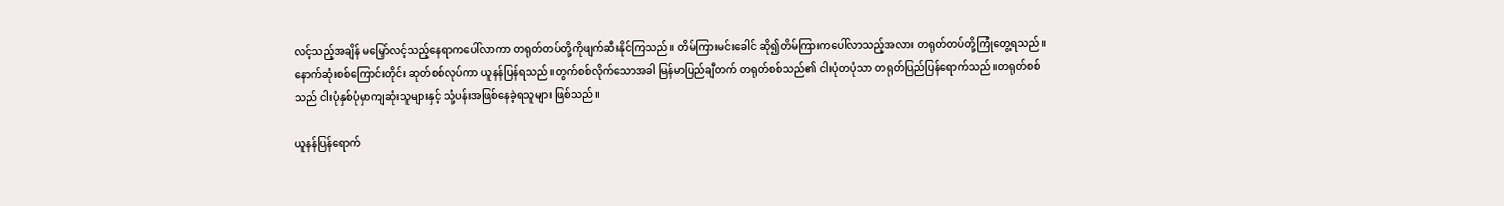လင့်သည့်အချိန် မမြှော်လင့်သည့်နေရာကပေါ်လာကာ တရုတ်တပ်တို့ကိုဖျက်ဆီးနိုင်ကြသည်။ တိမ်ကြားမင်းခေါင် ဆို၍တိမ်ကြားကပေါ်လာသည့်အလား တရုတ်တပ်တို့ကြုံတွေ့ရသည်။ နောက်ဆုံးစစ်ကြောင်းတိုင်း ဆုတ်စစ်လုပ်ကာ ယူနန်ပြန်ရသည်။တွက်စစ်လိုက်သောအခါ မြန်မာပြည်ချီတက် တရုတ်စစ်သည်၏ ငါးပုံတပုံသာ တရုတ်ပြည်ပြန်ရောက်သည်။တရုတ်စစ်သည် ငါးပုံနှစ်ပုံမှာကျဆုံးသူများနှင့် သုံ့ပန်းအဖြစ်နေခဲ့ရသူများ ဖြစ်သည်။

ယူနန်ပြန်ရောက်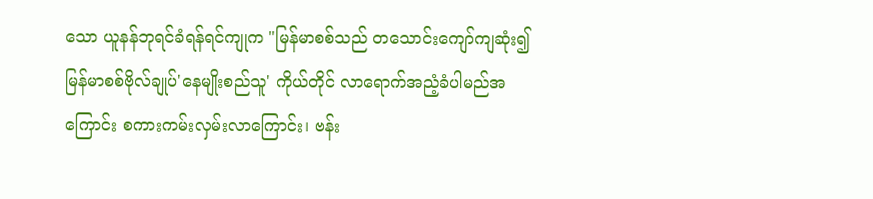သော ယူနန်ဘုရင်ခံရန်ရင်ကျုက "မြန်မာစစ်သည် တသောင်းကျော်ကျဆုံး၍ မြန်မာစစ်ဗိုလ်ချုပ်'နေမျိုးစည်သူ' ကိုယ်တိုင် လာရောက်အညံ့ခံပါမည်အကြောင်း စကားကမ်းလှမ်းလာကြောင်း၊ ဗန်း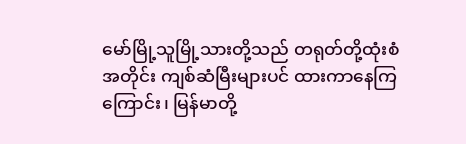မော်မြို့သူမြို့သားတို့သည် တရုတ်တို့ထုံးစံ အတိုင်း ကျစ်ဆံမြီးများပင် ထားကာနေကြကြောင်း၊ မြန်မာတို့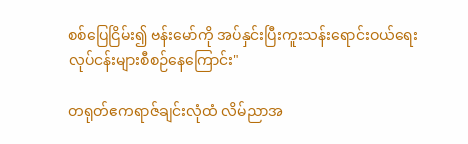စစ်ပြေငြိမ်း၍ ဗန်းမော်ကို အပ်နှင်းပြီးကူးသန်းရောင်းဝယ်ရေး လုပ်ငန်းများစီစဉ်နေကြောင်း"

တရုတ်ဧကရာဇ်ချင်းလုံထံ လိမ်ညာအ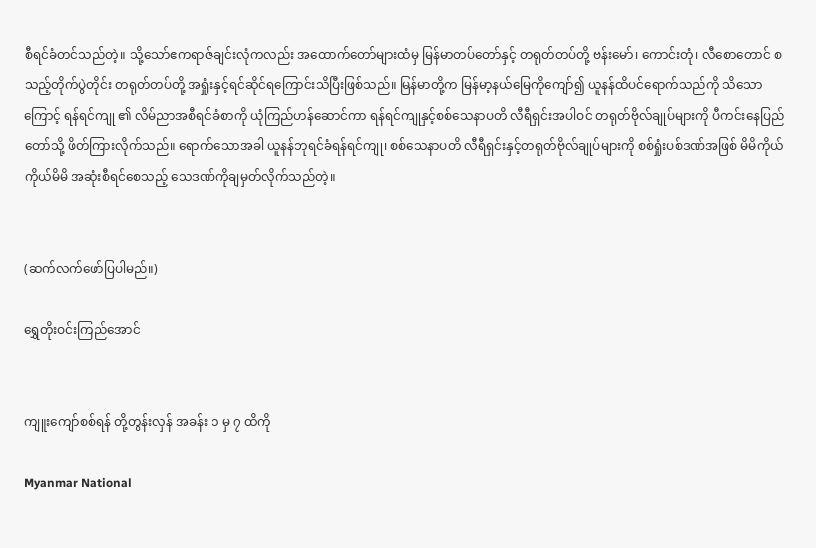စီရင်ခံတင်သည်တဲ့။ သို့သော်ဧကရာဇ်ချင်းလုံကလည်း အထောက်တော်များထံမှ မြန်မာတပ်တော်နှင့် တရုတ်တပ်တို့ ဗန်းမော်၊ ကောင်းတုံ၊ လီစောတောင် စသည့်တိုက်ပွဲတိုင်း တရုတ်တပ်တို့ အရှုံးနှင့်ရင်ဆိုင်ရကြောင်းသိပြီးဖြစ်သည်။ မြန်မာတို့က မြန်မာ့နယ်မြေကိုကျော်၍ ယူနန်ထိပင်ရောက်သည်ကို သိသောကြောင့် ရန်ရင်ကျု ၏ လိမ်ညာအစီရင်ခံစာကို ယုံကြည်ဟန်ဆောင်ကာ ရန်ရင်ကျုနှင့်စစ်သေနာပတိ လီရီရှင်းအပါဝင် တရုတ်ဗိုလ်ချုပ်များကို ပီကင်းနေပြည်တော်သို့ ဖိတ်ကြားလိုက်သည်။ ရောက်သောအခါ ယူနန်ဘုရင်ခံရန်ရင်ကျု၊ စစ်သေနာပတိ လီရီရှင်းနှင့်တရုတ်ဗိုလ်ချုပ်များကို စစ်ရှုံးပစ်ဒဏ်အဖြစ် မိမိကိုယ်ကိုယ်မိမိ အဆုံးစီရင်စေသည့် သေဒဏ်ကိုချမှတ်လိုက်သည်တဲ့။


(ဆက်လက်ဖော်ပြပါမည်။)

ရွှေတိုးဝင်းကြည်အောင်


ကျူးကျော်စစ်ရန် တို့တွန်းလှန် အခန်း ၁ မှ ၇ ထိကို

Myanmar National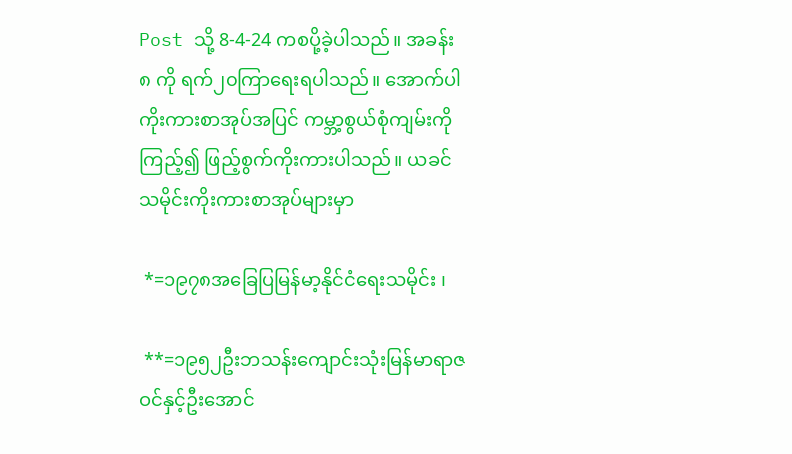Post သို့ 8-4-24 ကစပို့ခဲ့ပါသည်။ အခန်း ၈ ကို ရက်၂၀ကြာရေးရပါသည်။ အောက်ပါကိုးကားစာအုပ်အပြင် ကမ္ဘာ့စွယ်စုံကျမ်းကို ကြည့်၍ ဖြည့်စွက်ကိုးကားပါသည်။ ယခင်သမိုင်းကိုးကားစာအုပ်များမှာ

 *=၁၉၇၈အခြေပြမြန်မာ့နိုင်ငံရေးသမိုင်း ၊

 **=၁၉၅၂ဦးဘသန်းကျောင်းသုံးမြန်မာရာဇဝင်နှင့်ဦးအောင်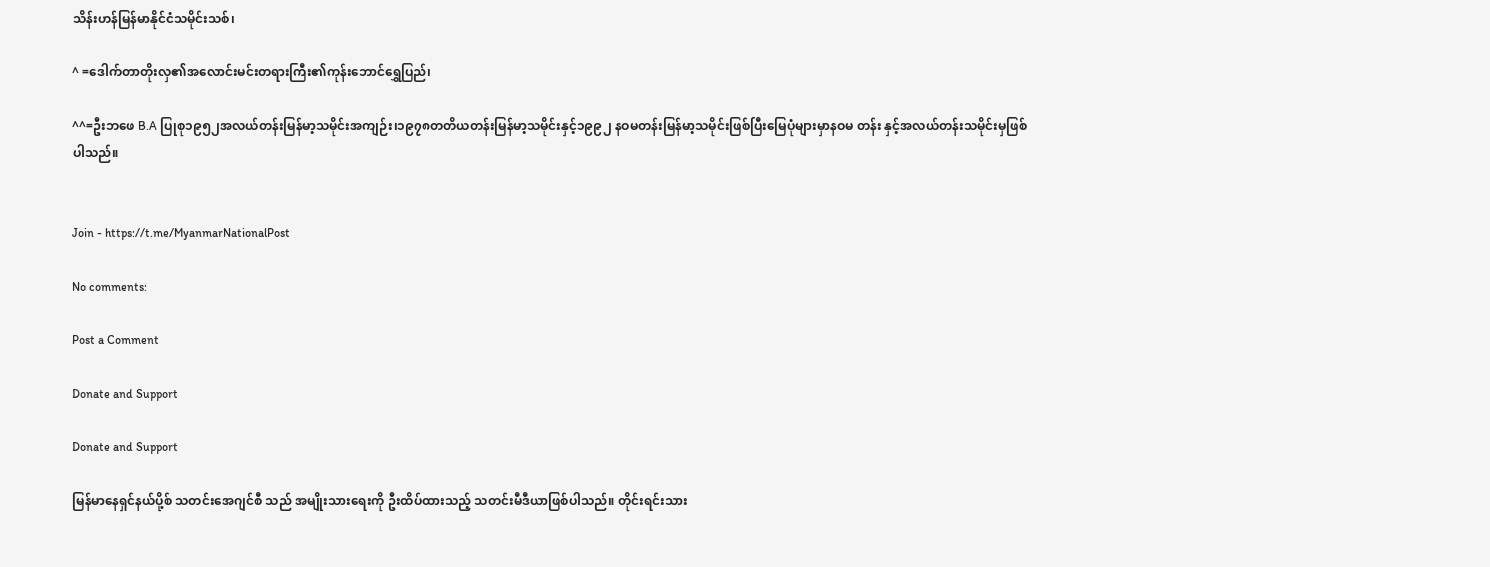သိန်းဟန်မြန်မာနိုင်ငံသမိုင်းသစ်၊

^ =ဒေါက်တာတိုးလှ၏အလောင်းမင်းတရားကြီး၏ကုန်းဘောင်ရွှေပြည်၊

^^=ဦးဘဖေ B.A ပြုစု၁၉၅၂အလယ်တန်းမြန်မာ့သမိုင်းအကျဉ်း၊၁၉၇၈တတိယတန်းမြန်မာ့သမိုင်းနှင့်၁၉၉၂ နဝမတန်းမြန်မာ့သမိုင်းဖြစ်ပြီးမြေပုံများမှာနဝမ တန်း နှင့်အလယ်တန်းသမိုင်းမှဖြစ်ပါသည်။


Join - https://t.me/MyanmarNationalPost

No comments:

Post a Comment

Donate and Support

Donate and Support

မြန်မာနေရှင်နယ်ပို့စ် သတင်းအေဂျင်စီ သည် အမျိုးသားရေးကို ဦးထိပ်ထားသည့် သတင်းမီဒီယာဖြစ်ပါသည်။ တိုင်းရင်းသား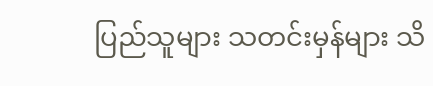ပြည်သူများ သတင်းမှန်များ သိ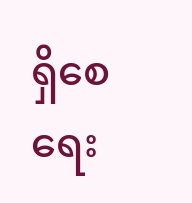ရှိစေရေး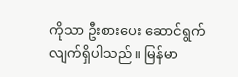ကိုသာ ဦးစားပေး ဆောင်ရွက်လျက်ရှိပါသည်။ မြန်မာ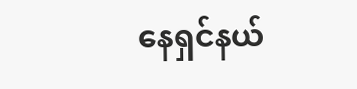နေရှင်နယ်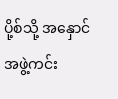ပို့စ်သို့ အနှောင်အဖွဲ့ကင်း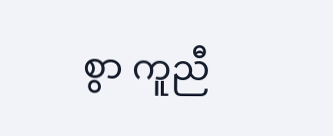စွာ ကူညီ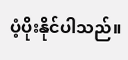ပံ့ပိုးနိုင်ပါသည်။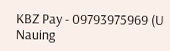KBZ Pay - 09793975969 (U Nauing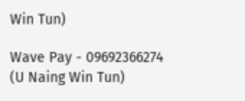Win Tun)

Wave Pay - 09692366274 (U Naing Win Tun)